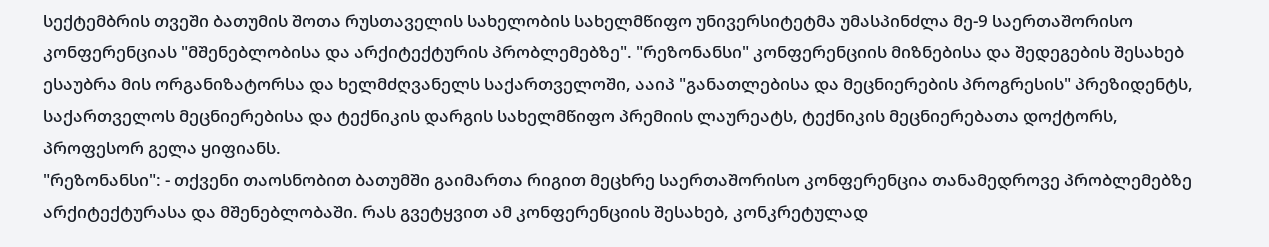სექტემბრის თვეში ბათუმის შოთა რუსთაველის სახელობის სახელმწიფო უნივერსიტეტმა უმასპინძლა მე-9 საერთაშორისო კონფერენციას "მშენებლობისა და არქიტექტურის პრობლემებზე". "რეზონანსი" კონფერენციის მიზნებისა და შედეგების შესახებ ესაუბრა მის ორგანიზატორსა და ხელმძღვანელს საქართველოში, ააიპ "განათლებისა და მეცნიერების პროგრესის" პრეზიდენტს, საქართველოს მეცნიერებისა და ტექნიკის დარგის სახელმწიფო პრემიის ლაურეატს, ტექნიკის მეცნიერებათა დოქტორს, პროფესორ გელა ყიფიანს.
"რეზონანსი": - თქვენი თაოსნობით ბათუმში გაიმართა რიგით მეცხრე საერთაშორისო კონფერენცია თანამედროვე პრობლემებზე არქიტექტურასა და მშენებლობაში. რას გვეტყვით ამ კონფერენციის შესახებ, კონკრეტულად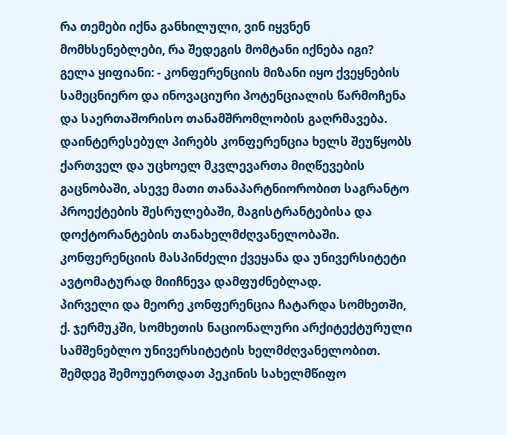რა თემები იქნა განხილული, ვინ იყვნენ მომხსენებლები, რა შედეგის მომტანი იქნება იგი?
გელა ყიფიანი: - კონფერენციის მიზანი იყო ქვეყნების სამეცნიერო და ინოვაციური პოტენციალის წარმოჩენა და საერთაშორისო თანამშრომლობის გაღრმავება. დაინტერესებულ პირებს კონფერენცია ხელს შეუწყობს ქართველ და უცხოელ მკვლევართა მიღწევების გაცნობაში, ასევე მათი თანაპარტნიორობით საგრანტო პროექტების შესრულებაში, მაგისტრანტებისა და დოქტორანტების თანახელმძღვანელობაში. კონფერენციის მასპინძელი ქვეყანა და უნივერსიტეტი ავტომატურად მიიჩნევა დამფუძნებლად.
პირველი და მეორე კონფერენცია ჩატარდა სომხეთში, ქ. ჯერმუკში, სომხეთის ნაციონალური არქიტექტურული სამშენებლო უნივერსიტეტის ხელმძღვანელობით. შემდეგ შემოუერთდათ პეკინის სახელმწიფო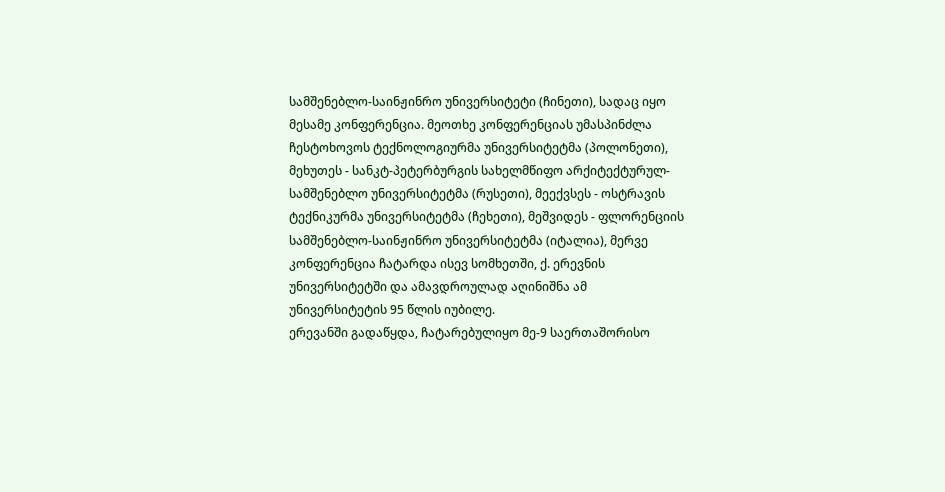სამშენებლო-საინჟინრო უნივერსიტეტი (ჩინეთი), სადაც იყო მესამე კონფერენცია. მეოთხე კონფერენციას უმასპინძლა ჩესტოხოვოს ტექნოლოგიურმა უნივერსიტეტმა (პოლონეთი), მეხუთეს - სანკტ-პეტერბურგის სახელმწიფო არქიტექტურულ-სამშენებლო უნივერსიტეტმა (რუსეთი), მეექვსეს - ოსტრავის ტექნიკურმა უნივერსიტეტმა (ჩეხეთი), მეშვიდეს - ფლორენციის სამშენებლო-საინჟინრო უნივერსიტეტმა (იტალია), მერვე კონფერენცია ჩატარდა ისევ სომხეთში, ქ. ერევნის უნივერსიტეტში და ამავდროულად აღინიშნა ამ უნივერსიტეტის 95 წლის იუბილე.
ერევანში გადაწყდა, ჩატარებულიყო მე-9 საერთაშორისო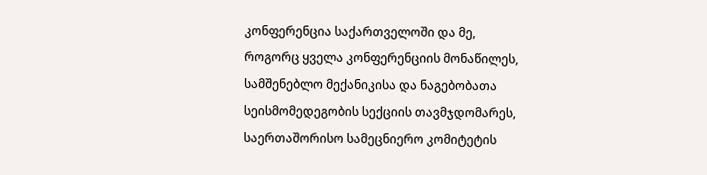კონფერენცია საქართველოში და მე, როგორც ყველა კონფერენციის მონაწილეს, სამშენებლო მექანიკისა და ნაგებობათა სეისმომედეგობის სექციის თავმჯდომარეს, საერთაშორისო სამეცნიერო კომიტეტის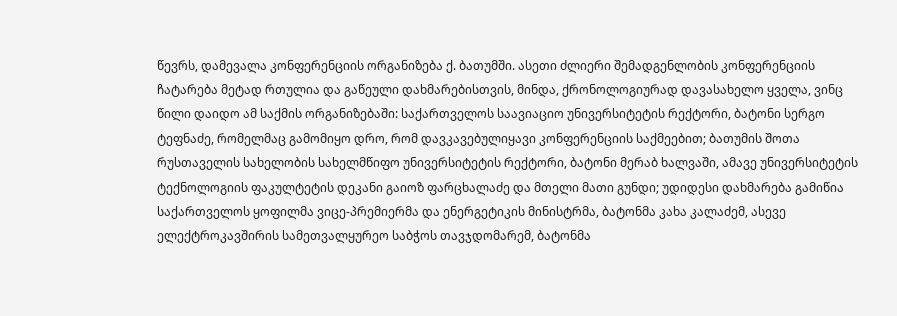წევრს, დამევალა კონფერენციის ორგანიზება ქ. ბათუმში. ასეთი ძლიერი შემადგენლობის კონფერენციის ჩატარება მეტად რთულია და გაწეული დახმარებისთვის, მინდა, ქრონოლოგიურად დავასახელო ყველა, ვინც წილი დაიდო ამ საქმის ორგანიზებაში: საქართველოს საავიაციო უნივერსიტეტის რექტორი, ბატონი სერგო ტეფნაძე, რომელმაც გამომიყო დრო, რომ დავკავებულიყავი კონფერენციის საქმეებით; ბათუმის შოთა რუსთაველის სახელობის სახელმწიფო უნივერსიტეტის რექტორი, ბატონი მერაბ ხალვაში, ამავე უნივერსიტეტის ტექნოლოგიის ფაკულტეტის დეკანი გაიოზ ფარცხალაძე და მთელი მათი გუნდი; უდიდესი დახმარება გამიწია საქართველოს ყოფილმა ვიცე-პრემიერმა და ენერგეტიკის მინისტრმა, ბატონმა კახა კალაძემ, ასევე ელექტროკავშირის სამეთვალყურეო საბჭოს თავჯდომარემ, ბატონმა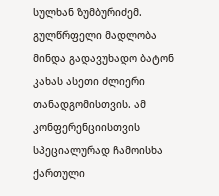სულხან ზუმბურიძემ. გულწრფელი მადლობა მინდა გადავუხადო ბატონ კახას ასეთი ძლიერი თანადგომისთვის. ამ კონფერენციისთვის სპეციალურად ჩამოისხა ქართული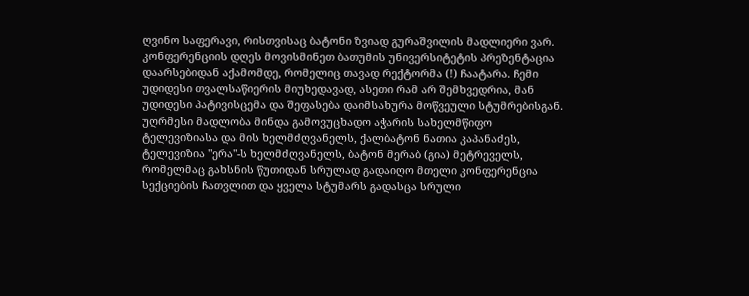ღვინო საფერავი, რისთვისაც ბატონი ზვიად გურაშვილის მადლიერი ვარ.
კონფერენციის დღეს მოვისმინეთ ბათუმის უნივერსიტეტის პრეზენტაცია დაარსებიდან აქამომდე, რომელიც თავად რექტორმა (!) ჩაატარა. ჩემი უდიდესი თვალსაწიერის მიუხედავად, ასეთი რამ არ შემხვედრია, მან უდიდესი პატივისცემა და შეფასება დაიმსახურა მოწვეული სტუმრებისგან.
უღრმესი მადლობა მინდა გამოვუცხადო აჭარის სახელმწიფო ტელევიზიასა და მის ხელმძღვანელს, ქალბატონ ნათია კაპანაძეს, ტელევიზია "ერა"-ს ხელმძღვანელს, ბატონ მერაბ (გია) მეტრეველს, რომელმაც გახსნის წუთიდან სრულად გადაიღო მთელი კონფერენცია სექციების ჩათვლით და ყველა სტუმარს გადასცა სრული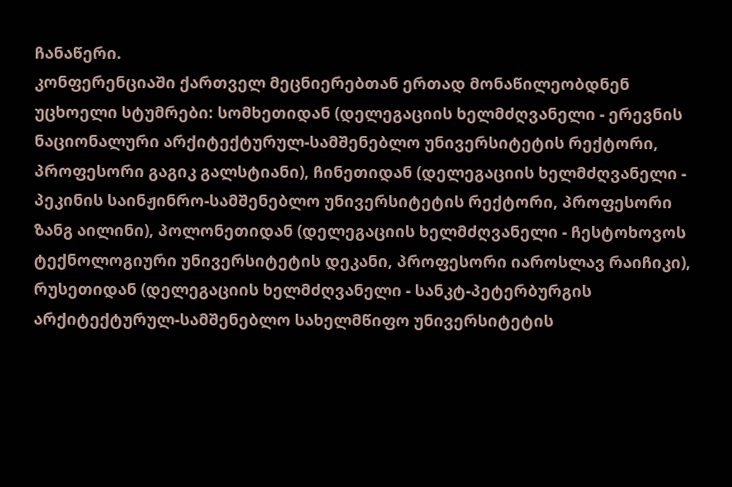ჩანაწერი.
კონფერენციაში ქართველ მეცნიერებთან ერთად მონაწილეობდნენ უცხოელი სტუმრები: სომხეთიდან (დელეგაციის ხელმძღვანელი - ერევნის ნაციონალური არქიტექტურულ-სამშენებლო უნივერსიტეტის რექტორი, პროფესორი გაგიკ გალსტიანი), ჩინეთიდან (დელეგაციის ხელმძღვანელი - პეკინის საინჟინრო-სამშენებლო უნივერსიტეტის რექტორი, პროფესორი ზანგ აილინი), პოლონეთიდან (დელეგაციის ხელმძღვანელი - ჩესტოხოვოს ტექნოლოგიური უნივერსიტეტის დეკანი, პროფესორი იაროსლავ რაიჩიკი), რუსეთიდან (დელეგაციის ხელმძღვანელი - სანკტ-პეტერბურგის არქიტექტურულ-სამშენებლო სახელმწიფო უნივერსიტეტის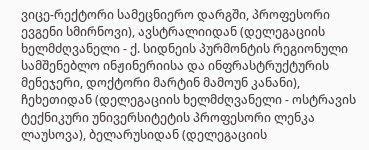ვიცე-რექტორი სამეცნიერო დარგში, პროფესორი ევგენი სმირნოვი), ავსტრალიიდან (დელეგაციის ხელმძღვანელი - ქ. სიდნეის პურმონტის რეგიონული სამშენებლო ინჟინერიისა და ინფრასტრუქტურის მენეჯერი, დოქტორი მარტინ მამოუნ კანანი), ჩეხეთიდან (დელეგაციის ხელმძღვანელი - ოსტრავის ტექნიკური უნივერსიტეტის პროფესორი ლენკა ლაუსოვა), ბელარუსიდან (დელეგაციის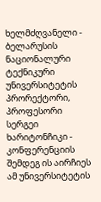ხელმძღვანელი - ბელარუსის ნაციონალური ტექნიკური უნივერსიტეტის პრორექტორი, პროფესორი სერგეი ხარიტონჩიკი - კონფერენციის შემდეგ ის აირჩიეს ამ უნივერსიტეტის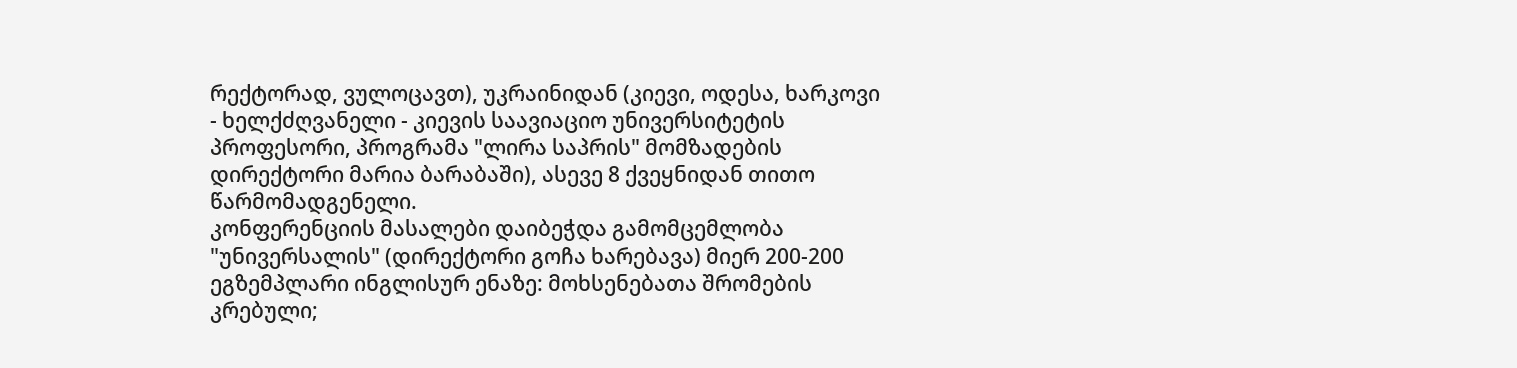რექტორად, ვულოცავთ), უკრაინიდან (კიევი, ოდესა, ხარკოვი - ხელქძღვანელი - კიევის საავიაციო უნივერსიტეტის პროფესორი, პროგრამა "ლირა საპრის" მომზადების დირექტორი მარია ბარაბაში), ასევე 8 ქვეყნიდან თითო წარმომადგენელი.
კონფერენციის მასალები დაიბეჭდა გამომცემლობა "უნივერსალის" (დირექტორი გოჩა ხარებავა) მიერ 200-200 ეგზემპლარი ინგლისურ ენაზე: მოხსენებათა შრომების კრებული;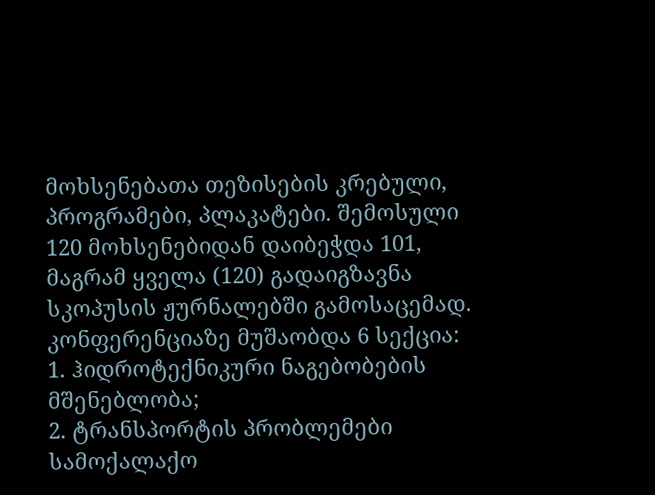მოხსენებათა თეზისების კრებული, პროგრამები, პლაკატები. შემოსული 120 მოხსენებიდან დაიბეჭდა 101, მაგრამ ყველა (120) გადაიგზავნა სკოპუსის ჟურნალებში გამოსაცემად.
კონფერენციაზე მუშაობდა 6 სექცია:
1. ჰიდროტექნიკური ნაგებობების მშენებლობა;
2. ტრანსპორტის პრობლემები სამოქალაქო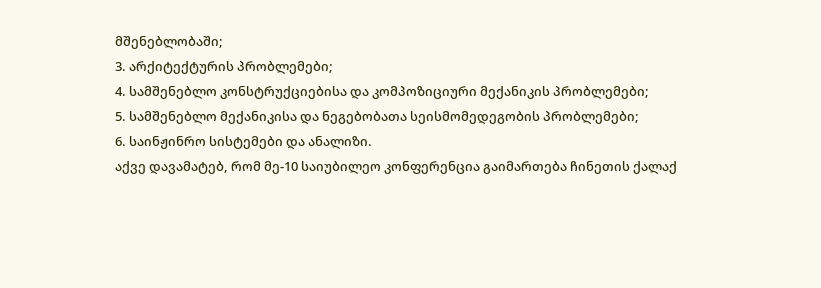მშენებლობაში;
3. არქიტექტურის პრობლემები;
4. სამშენებლო კონსტრუქციებისა და კომპოზიციური მექანიკის პრობლემები;
5. სამშენებლო მექანიკისა და ნეგებობათა სეისმომედეგობის პრობლემები;
6. საინჟინრო სისტემები და ანალიზი.
აქვე დავამატებ, რომ მე-10 საიუბილეო კონფერენცია გაიმართება ჩინეთის ქალაქ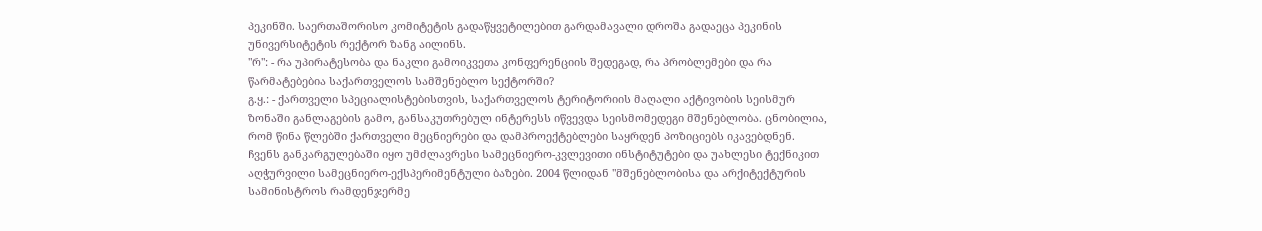პეკინში. საერთაშორისო კომიტეტის გადაწყვეტილებით გარდამავალი დროშა გადაეცა პეკინის უნივერსიტეტის რექტორ ზანგ აილინს.
"რ": - რა უპირატესობა და ნაკლი გამოიკვეთა კონფერენციის შედეგად, რა პრობლემები და რა წარმატებებია საქართველოს სამშენებლო სექტორში?
გ.ყ.: - ქართველი სპეციალისტებისთვის, საქართველოს ტერიტორიის მაღალი აქტივობის სეისმურ ზონაში განლაგების გამო, განსაკუთრებულ ინტერესს იწვევდა სეისმომედეგი მშენებლობა. ცნობილია, რომ წინა წლებში ქართველი მეცნიერები და დამპროექტებლები საყრდენ პოზიციებს იკავებდნენ. ჩვენს განკარგულებაში იყო უმძლავრესი სამეცნიერო-კვლევითი ინსტიტუტები და უახლესი ტექნიკით აღჭურვილი სამეცნიერო-ექსპერიმენტული ბაზები. 2004 წლიდან "მშენებლობისა და არქიტექტურის სამინისტროს რამდენჯერმე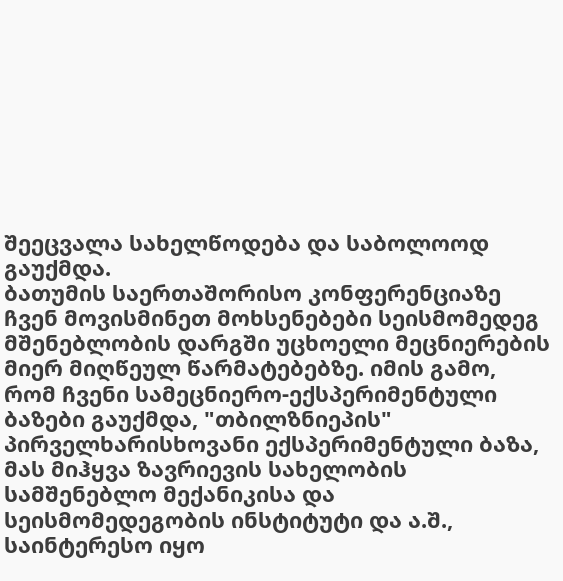შეეცვალა სახელწოდება და საბოლოოდ გაუქმდა.
ბათუმის საერთაშორისო კონფერენციაზე ჩვენ მოვისმინეთ მოხსენებები სეისმომედეგ მშენებლობის დარგში უცხოელი მეცნიერების მიერ მიღწეულ წარმატებებზე. იმის გამო, რომ ჩვენი სამეცნიერო-ექსპერიმენტული ბაზები გაუქმდა, "თბილზნიეპის" პირველხარისხოვანი ექსპერიმენტული ბაზა, მას მიჰყვა ზავრიევის სახელობის სამშენებლო მექანიკისა და სეისმომედეგობის ინსტიტუტი და ა.შ., საინტერესო იყო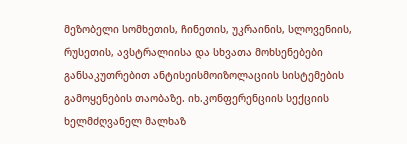მეზობელი სომხეთის, ჩინეთის, უკრაინის, სლოვენიის, რუსეთის, ავსტრალიისა და სხვათა მოხსენებები განსაკუთრებით ანტისეისმოიზოლაციის სისტემების გამოყენების თაობაზე. იხ.კონფერენციის სექციის ხელმძღვანელ მალხაზ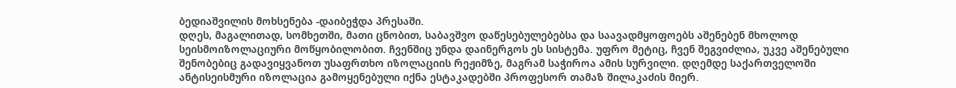ბედიაშვილის მოხსენება -დაიბეჭდა პრესაში.
დღეს, მაგალითად, სომხეთში, მათი ცნობით, საბავშვო დაწესებულებებსა და საავადმყოფოებს აშენებენ მხოლოდ სეისმოიზოლაციური მოწყობილობით. ჩვენშიც უნდა დაინერგოს ეს სისტემა. უფრო მეტიც, ჩვენ შეგვიძლია, უკვე აშენებული შენობებიც გადავიყვანოთ უსაფრთხო იზოლაციის რეჟიმზე, მაგრამ საჭიროა ამის სურვილი. დღემდე საქართველოში ანტისეისმური იზოლაცია გამოყენებული იქნა ესტაკადებში პროფესორ თამაზ შილაკაძის მიერ.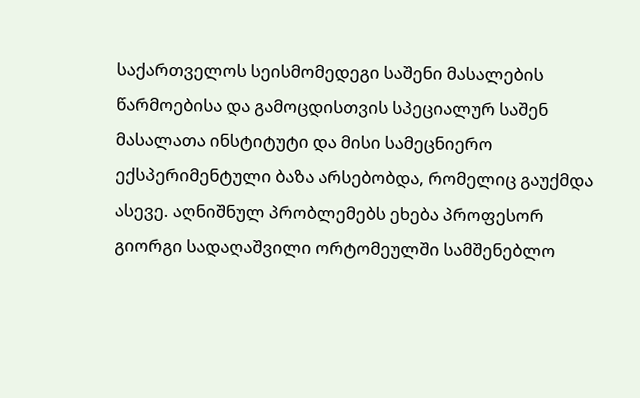საქართველოს სეისმომედეგი საშენი მასალების წარმოებისა და გამოცდისთვის სპეციალურ საშენ მასალათა ინსტიტუტი და მისი სამეცნიერო ექსპერიმენტული ბაზა არსებობდა, რომელიც გაუქმდა ასევე. აღნიშნულ პრობლემებს ეხება პროფესორ გიორგი სადაღაშვილი ორტომეულში სამშენებლო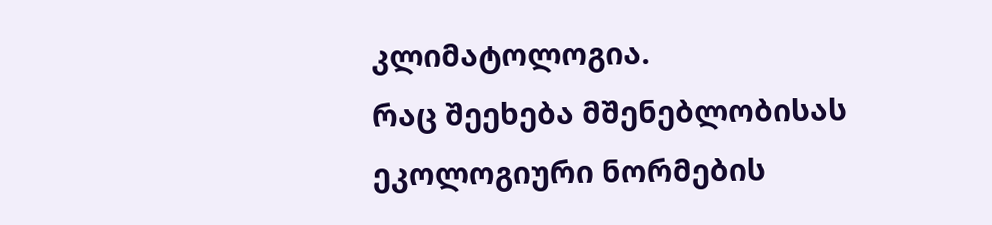კლიმატოლოგია.
რაც შეეხება მშენებლობისას ეკოლოგიური ნორმების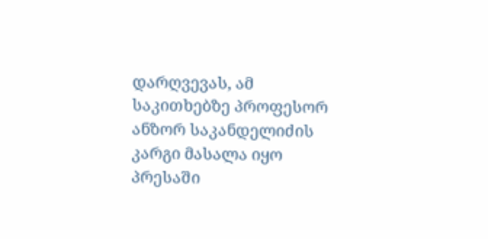დარღვევას, ამ საკითხებზე პროფესორ ანზორ საკანდელიძის კარგი მასალა იყო პრესაში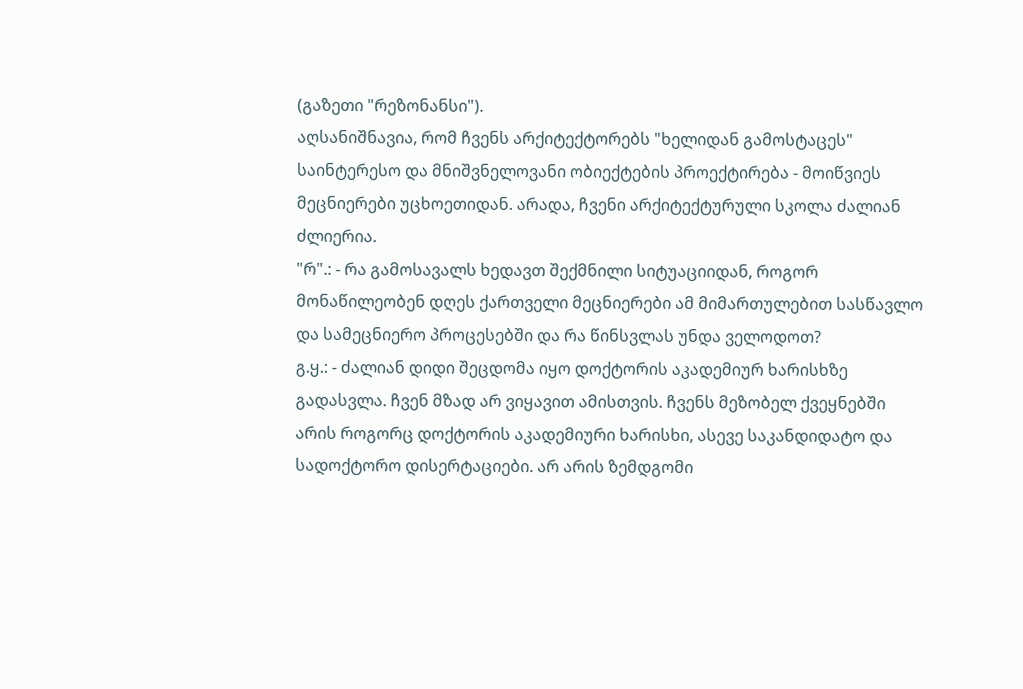(გაზეთი "რეზონანსი").
აღსანიშნავია, რომ ჩვენს არქიტექტორებს "ხელიდან გამოსტაცეს" საინტერესო და მნიშვნელოვანი ობიექტების პროექტირება - მოიწვიეს მეცნიერები უცხოეთიდან. არადა, ჩვენი არქიტექტურული სკოლა ძალიან ძლიერია.
"რ".: - რა გამოსავალს ხედავთ შექმნილი სიტუაციიდან, როგორ მონაწილეობენ დღეს ქართველი მეცნიერები ამ მიმართულებით სასწავლო და სამეცნიერო პროცესებში და რა წინსვლას უნდა ველოდოთ?
გ.ყ.: - ძალიან დიდი შეცდომა იყო დოქტორის აკადემიურ ხარისხზე გადასვლა. ჩვენ მზად არ ვიყავით ამისთვის. ჩვენს მეზობელ ქვეყნებში არის როგორც დოქტორის აკადემიური ხარისხი, ასევე საკანდიდატო და სადოქტორო დისერტაციები. არ არის ზემდგომი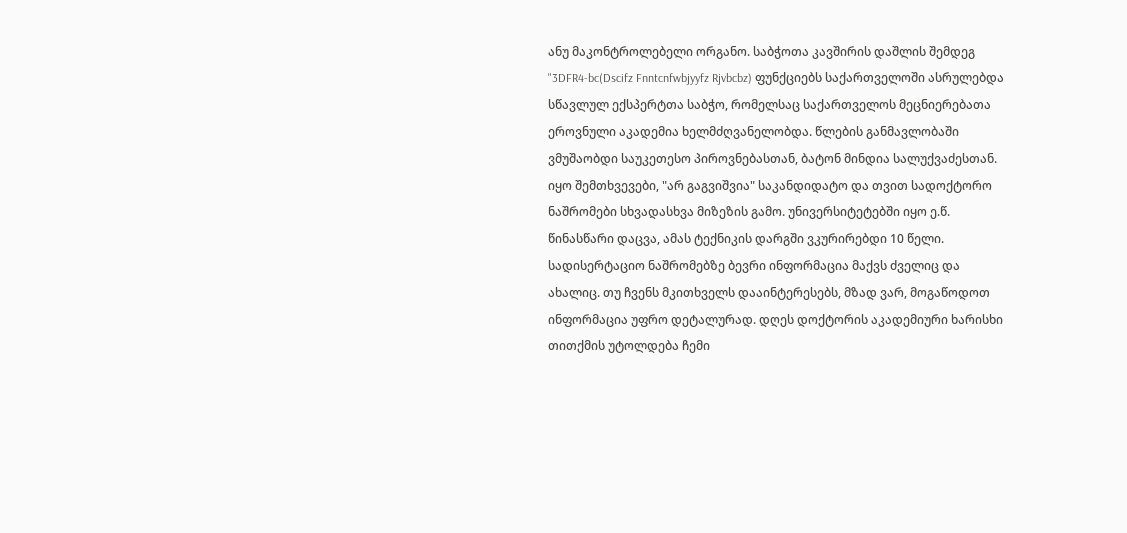ანუ მაკონტროლებელი ორგანო. საბჭოთა კავშირის დაშლის შემდეგ "3DFR4-bc(Dscifz Fnntcnfwbjyyfz Rjvbcbz) ფუნქციებს საქართველოში ასრულებდა სწავლულ ექსპერტთა საბჭო, რომელსაც საქართველოს მეცნიერებათა ეროვნული აკადემია ხელმძღვანელობდა. წლების განმავლობაში ვმუშაობდი საუკეთესო პიროვნებასთან, ბატონ მინდია სალუქვაძესთან. იყო შემთხვევები, "არ გაგვიშვია" საკანდიდატო და თვით სადოქტორო ნაშრომები სხვადასხვა მიზეზის გამო. უნივერსიტეტებში იყო ე.წ. წინასწარი დაცვა, ამას ტექნიკის დარგში ვკურირებდი 10 წელი. სადისერტაციო ნაშრომებზე ბევრი ინფორმაცია მაქვს ძველიც და ახალიც. თუ ჩვენს მკითხველს დააინტერესებს, მზად ვარ, მოგაწოდოთ ინფორმაცია უფრო დეტალურად. დღეს დოქტორის აკადემიური ხარისხი თითქმის უტოლდება ჩემი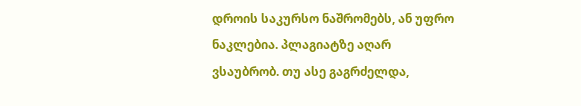დროის საკურსო ნაშრომებს, ან უფრო ნაკლებია. პლაგიატზე აღარ ვსაუბრობ. თუ ასე გაგრძელდა,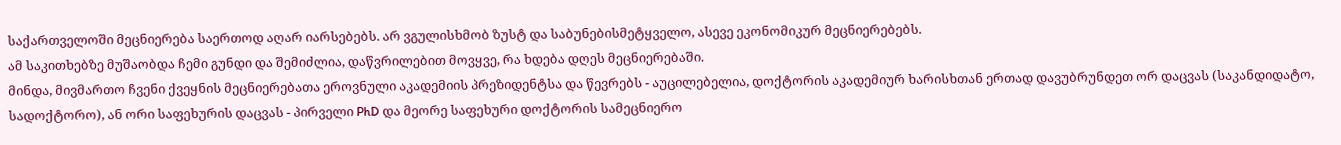საქართველოში მეცნიერება საერთოდ აღარ იარსებებს. არ ვგულისხმობ ზუსტ და საბუნებისმეტყველო, ასევე ეკონომიკურ მეცნიერებებს.
ამ საკითხებზე მუშაობდა ჩემი გუნდი და შემიძლია, დაწვრილებით მოვყვე, რა ხდება დღეს მეცნიერებაში.
მინდა, მივმართო ჩვენი ქვეყნის მეცნიერებათა ეროვნული აკადემიის პრეზიდენტსა და წევრებს - აუცილებელია, დოქტორის აკადემიურ ხარისხთან ერთად დავუბრუნდეთ ორ დაცვას (საკანდიდატო, სადოქტორო), ან ორი საფეხურის დაცვას - პირველი PhD და მეორე საფეხური დოქტორის სამეცნიერო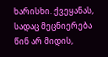ხარისხი. ქვეყანას, სადაც მეცნიერება წინ არ მიდის,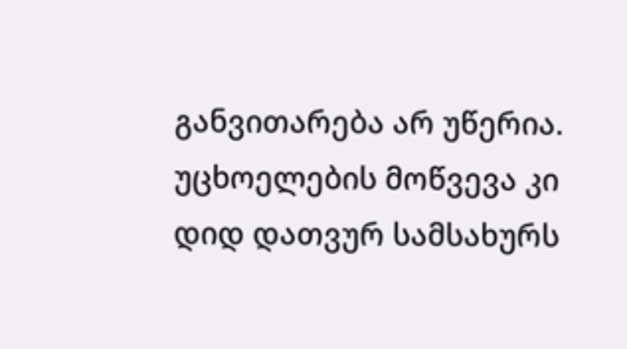განვითარება არ უწერია. უცხოელების მოწვევა კი დიდ დათვურ სამსახურს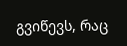გვიწევს, რაც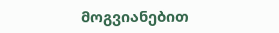მოგვიანებით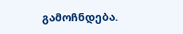გამოჩნდება.